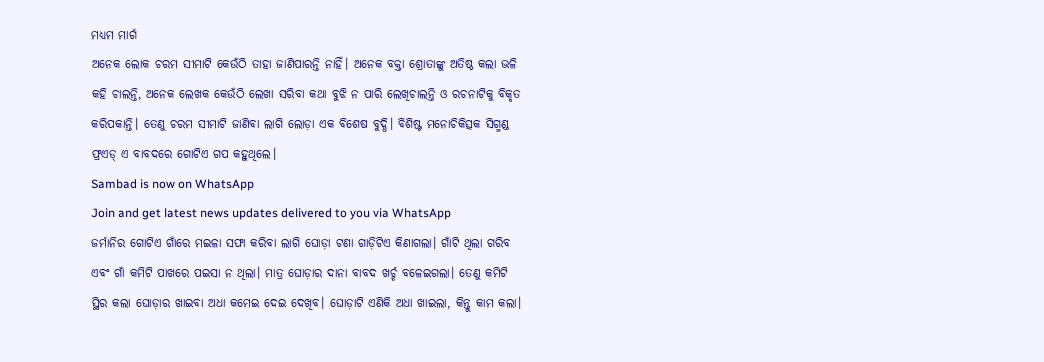ମଧ୍ୟମ ମାର୍ଗ
ଅନେକ ଲୋକ ଚରମ ସୀମାଟି କେଉଁଠି ତାହା ଜାଣିପାରନ୍ତି ନାହିଁ। ଅନେକ ବକ୍ତା ଶ୍ରୋତାଙ୍କୁ ଅତିଷ୍ଠ କଲା ଭଳି କହି ଚାଲନ୍ତି, ଅନେକ ଲେଖକ କେଉଁଠି ଲେଖା ସରିବା କଥା ବୁଝି ନ ପାରି ଲେଖିଚାଲନ୍ତି ଓ ରଚନାଟିକୁ ବିକୃତ କରିପକାନ୍ତି। ତେଣୁ ଚରମ ସୀମାଟି ଜାଣିବା ଲାଗି ଲୋଡ଼ା ଏକ ବିଶେଷ ବୁଦ୍ଧି। ବିଶିଷ୍ଟ ମନୋଚିକିତ୍ସକ ସିଗ୍ମଣ୍ଡ ଫ୍ରଏଡ୍ ଏ ବାବଦରେ ଗୋଟିଏ ଗପ କହୁଥିଲେ।
Sambad is now on WhatsApp
Join and get latest news updates delivered to you via WhatsApp
ଜର୍ମାନିର ଗୋଟିଏ ଗାଁରେ ମଇଳା ସଫା କରିବା ଲାଗି ଘୋଡ଼ା ଟଣା ଗାଡ଼ିଟିଏ କିଣାଗଲା। ଗାଁଟି ଥିଲା ଗରିବ ଏବଂ ଗାଁ କମିଟି ପାଖରେ ପଇସା ନ ଥିଲା। ମାତ୍ର ଘୋଡ଼ାର ଦାନା ବାବଦ ଖର୍ଚ୍ଚ ବଳେଇଗଲା। ତେଣୁ କମିଟି ସ୍ଥିର କଲା ଘୋଡ଼ାର ଖାଇବା ଅଧା କମେଇ ଦେଇ ଦେଖିବ। ଘୋଡ଼ାଟି ଏଣିକି ଅଧା ଖାଇଲା, କିନ୍ତୁ କାମ କଲା।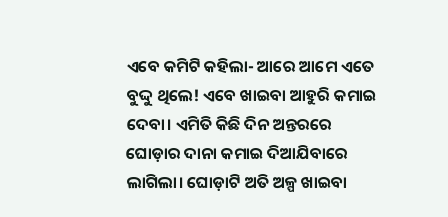ଏବେ କମିଟି କହିଲା- ଆରେ ଆମେ ଏତେ ବୁଦ୍ଦୁ ଥିଲେ! ଏବେ ଖାଇବା ଆହୁରି କମାଇ ଦେବା। ଏମିତି କିଛି ଦିନ ଅନ୍ତରରେ ଘୋଡ଼ାର ଦାନା କମାଇ ଦିଆଯିବାରେ ଲାଗିଲା। ଘୋଡ଼ାଟି ଅତି ଅଳ୍ପ ଖାଇବା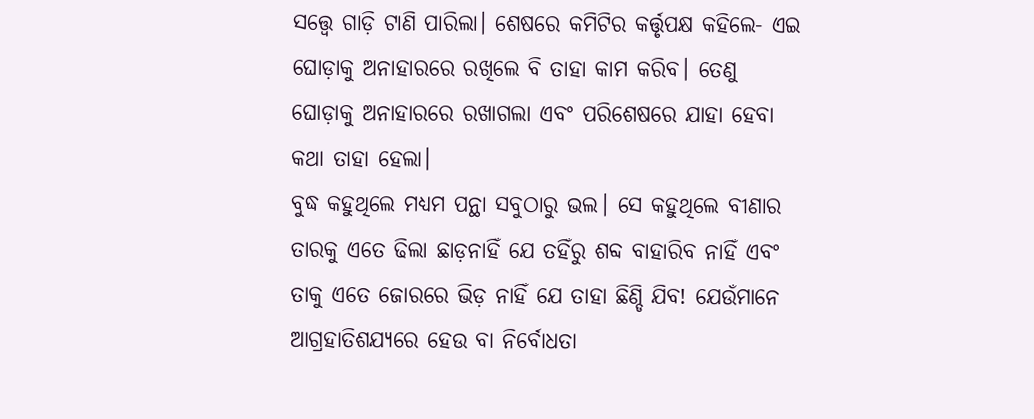ସତ୍ତ୍ବେ ଗାଡ଼ି ଟାଣି ପାରିଲା। ଶେଷରେ କମିଟିର କର୍ତ୍ତୃପକ୍ଷ କହିଲେ- ଏଇ ଘୋଡ଼ାକୁ ଅନାହାରରେ ରଖିଲେ ବି ତାହା କାମ କରିବ। ତେଣୁ ଘୋଡ଼ାକୁ ଅନାହାରରେ ରଖାଗଲା ଏବଂ ପରିଶେଷରେ ଯାହା ହେବା କଥା ତାହା ହେଲା।
ବୁଦ୍ଧ କହୁଥିଲେ ମଧ୍ୟମ ପନ୍ଥା ସବୁଠାରୁ ଭଲ। ସେ କହୁଥିଲେ ବୀଣାର ତାରକୁ ଏତେ ଢିଲା ଛାଡ଼ନାହିଁ ଯେ ତହିଁରୁ ଶବ୍ଦ ବାହାରିବ ନାହିଁ ଏବଂ ତାକୁ ଏତେ ଜୋରରେ ଭିଡ଼ ନାହିଁ ଯେ ତାହା ଛିଣ୍ଡି ଯିବ! ଯେଉଁମାନେ ଆଗ୍ରହାତିଶଯ୍ୟରେ ହେଉ ବା ନିର୍ବୋଧତା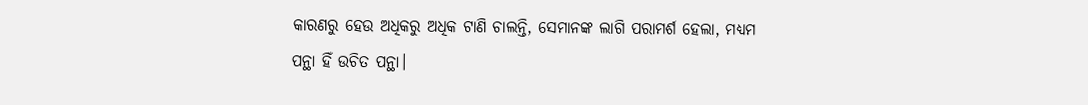କାରଣରୁ ହେଉ ଅଧିକରୁ ଅଧିକ ଟାଣି ଚାଲନ୍ତି, ସେମାନଙ୍କ ଲାଗି ପରାମର୍ଶ ହେଲା, ମଧ୍ୟମ ପନ୍ଥା ହିଁ ଉଚିତ ପନ୍ଥା।